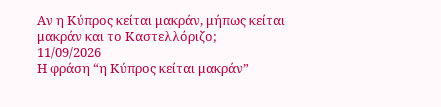Αν η Κύπρος κείται μακράν, μήπως κείται μακράν και το Καστελλόριζο;
11/09/2026
Η φράση “η Κύπρος κείται μακράν”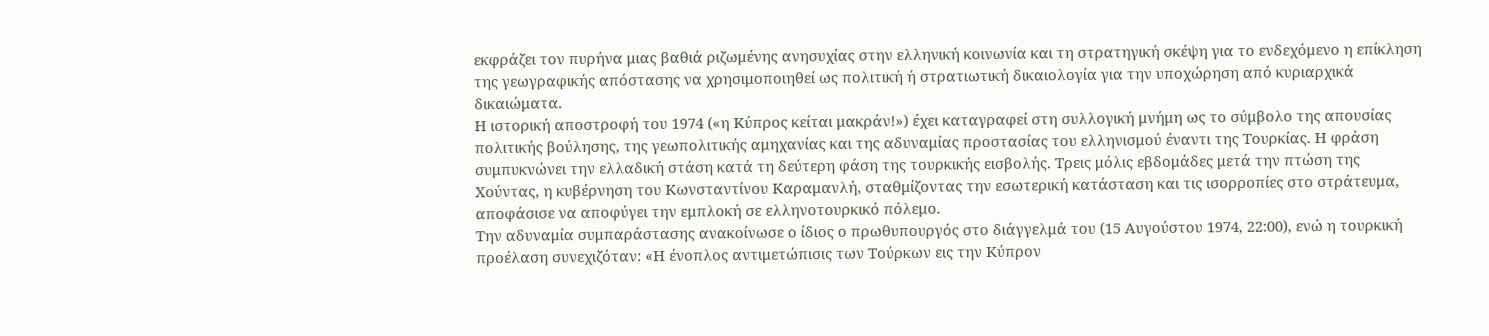εκφράζει τον πυρήνα μιας βαθιά ριζωμένης ανησυχίας στην ελληνική κοινωνία και τη στρατηγική σκέψη για το ενδεχόμενο η επίκληση της γεωγραφικής απόστασης να χρησιμοποιηθεί ως πολιτική ή στρατιωτική δικαιολογία για την υποχώρηση από κυριαρχικά δικαιώματα.
Η ιστορική αποστροφή του 1974 («η Κύπρος κείται μακράν!») έχει καταγραφεί στη συλλογική μνήμη ως το σύμβολο της απουσίας πολιτικής βούλησης, της γεωπολιτικής αμηχανίας και της αδυναμίας προστασίας του ελληνισμού έναντι της Τουρκίας. Η φράση συμπυκνώνει την ελλαδική στάση κατά τη δεύτερη φάση της τουρκικής εισβολής. Τρεις μόλις εβδομάδες μετά την πτώση της Χούντας, η κυβέρνηση του Κωνσταντίνου Καραμανλή, σταθμίζοντας την εσωτερική κατάσταση και τις ισορροπίες στο στράτευμα, αποφάσισε να αποφύγει την εμπλοκή σε ελληνοτουρκικό πόλεμο.
Την αδυναμία συμπαράστασης ανακοίνωσε ο ίδιος ο πρωθυπουργός στο διάγγελμά του (15 Αυγούστου 1974, 22:00), ενώ η τουρκική προέλαση συνεχιζόταν: «Η ένοπλος αντιμετώπισις των Τούρκων εις την Κύπρον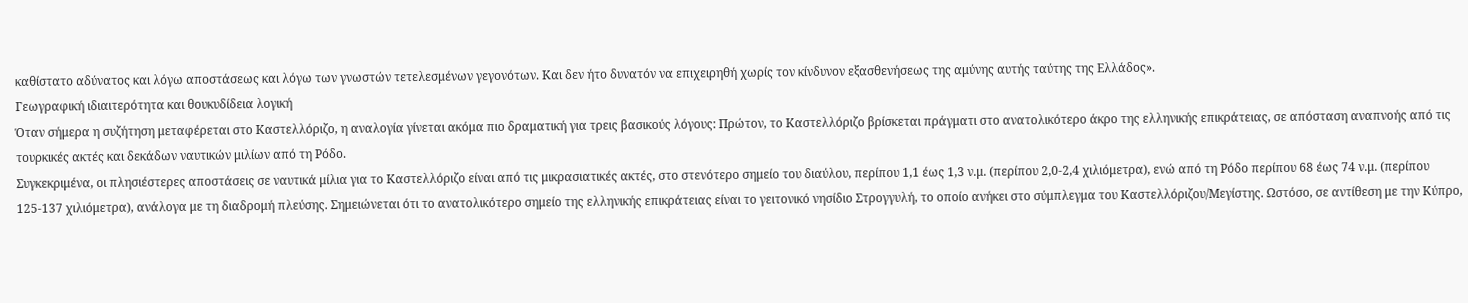καθίστατο αδύνατος και λόγω αποστάσεως και λόγω των γνωστών τετελεσμένων γεγονότων. Και δεν ήτο δυνατόν να επιχειρηθή χωρίς τον κίνδυνον εξασθενήσεως της αμύνης αυτής ταύτης της Ελλάδος».
Γεωγραφική ιδιαιτερότητα και θουκυδίδεια λογική
Όταν σήμερα η συζήτηση μεταφέρεται στο Καστελλόριζο, η αναλογία γίνεται ακόμα πιο δραματική για τρεις βασικούς λόγους: Πρώτον, το Καστελλόριζο βρίσκεται πράγματι στο ανατολικότερο άκρο της ελληνικής επικράτειας, σε απόσταση αναπνοής από τις τουρκικές ακτές και δεκάδων ναυτικών μιλίων από τη Ρόδο.
Συγκεκριμένα, οι πλησιέστερες αποστάσεις σε ναυτικά μίλια για το Καστελλόριζο είναι από τις μικρασιατικές ακτές, στο στενότερο σημείο του διαύλου, περίπου 1,1 έως 1,3 ν.μ. (περίπου 2,0-2,4 χιλιόμετρα), ενώ από τη Ρόδο περίπου 68 έως 74 ν.μ. (περίπου 125-137 χιλιόμετρα), ανάλογα με τη διαδρομή πλεύσης. Σημειώνεται ότι το ανατολικότερο σημείο της ελληνικής επικράτειας είναι το γειτονικό νησίδιο Στρογγυλή, το οποίο ανήκει στο σύμπλεγμα του Καστελλόριζου/Μεγίστης. Ωστόσο, σε αντίθεση με την Κύπρο,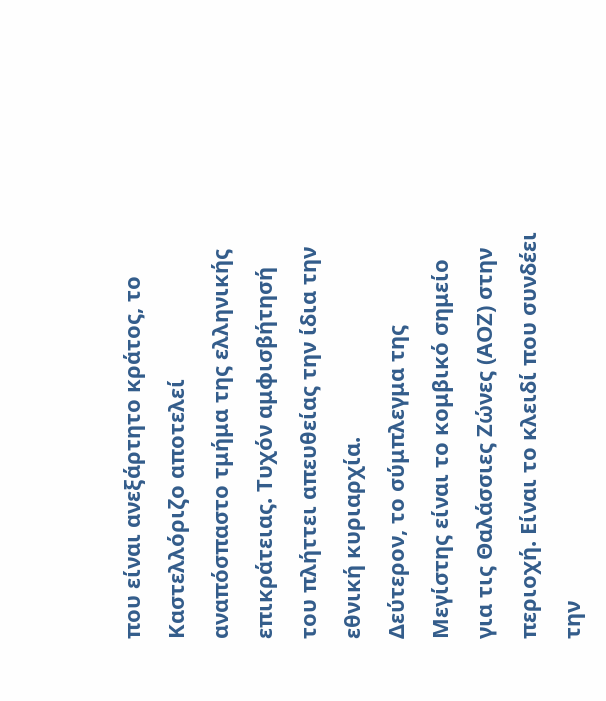που είναι ανεξάρτητο κράτος, το Καστελλόριζο αποτελεί αναπόσπαστο τμήμα της ελληνικής επικράτειας. Τυχόν αμφισβήτησή του πλήττει απευθείας την ίδια την εθνική κυριαρχία.
Δεύτερον, το σύμπλεγμα της Μεγίστης είναι το κομβικό σημείο για τις Θαλάσσιες Ζώνες (ΑΟΖ) στην περιοχή. Είναι το κλειδί που συνδέει την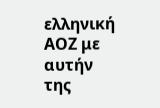ελληνική ΑΟΖ με αυτήν της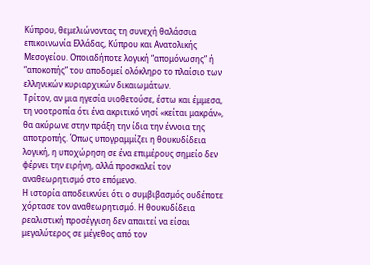Κύπρου, θεμελιώνοντας τη συνεχή θαλάσσια επικοινωνία Ελλάδας, Κύπρου και Ανατολικής Μεσογείου. Οποιαδήποτε λογική “απομόνωσης” ή “αποκοπής” του αποδομεί ολόκληρο το πλαίσιο των ελληνικών κυριαρχικών δικαιωμάτων.
Τρίτον, αν μια ηγεσία υιοθετούσε, έστω και έμμεσα, τη νοοτροπία ότι ένα ακριτικό νησί «κείται μακράν», θα ακύρωνε στην πράξη την ίδια την έννοια της αποτροπής. Όπως υπογραμμίζει η θουκυδίδεια λογική, η υποχώρηση σε ένα επιμέρους σημείο δεν φέρνει την ειρήνη, αλλά προσκαλεί τον αναθεωρητισμό στο επόμενο.
Η ιστορία αποδεικνύει ότι ο συμβιβασμός ουδέποτε χόρτασε τον αναθεωρητισμό. Η θουκυδίδεια ρεαλιστική προσέγγιση δεν απαιτεί να είσαι μεγαλύτερος σε μέγεθος από τον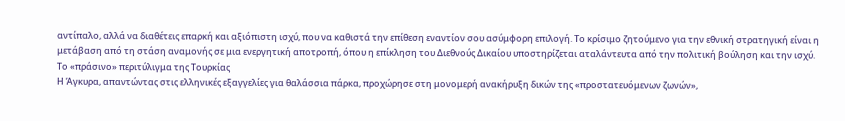αντίπαλο, αλλά να διαθέτεις επαρκή και αξιόπιστη ισχύ, που να καθιστά την επίθεση εναντίον σου ασύμφορη επιλογή. Το κρίσιμο ζητούμενο για την εθνική στρατηγική είναι η μετάβαση από τη στάση αναμονής σε μια ενεργητική αποτροπή, όπου η επίκληση του Διεθνούς Δικαίου υποστηρίζεται αταλάντευτα από την πολιτική βούληση και την ισχύ.
Το «πράσινο» περιτύλιγμα της Τουρκίας
Η Άγκυρα, απαντώντας στις ελληνικές εξαγγελίες για θαλάσσια πάρκα, προχώρησε στη μονομερή ανακήρυξη δικών της «προστατευόμενων ζωνών»,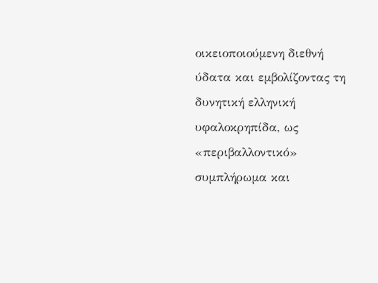οικειοποιούμενη διεθνή ύδατα και εμβολίζοντας τη δυνητική ελληνική υφαλοκρηπίδα, ως «περιβαλλοντικό» συμπλήρωμα και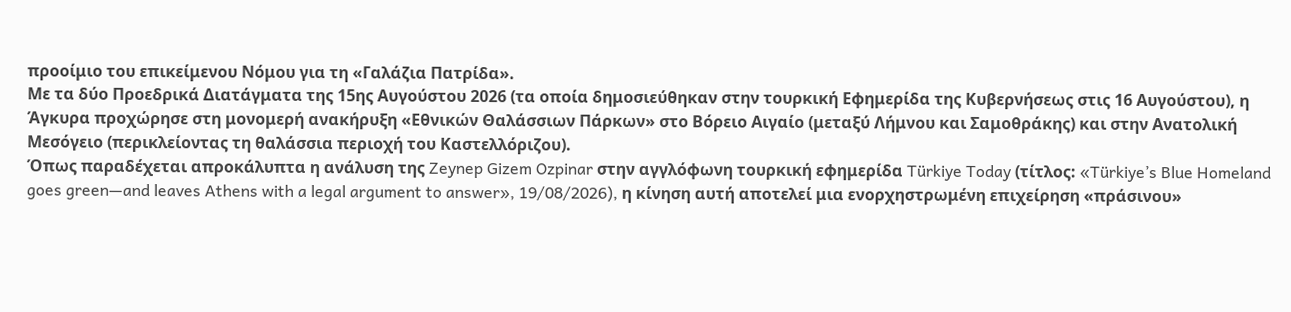προοίμιο του επικείμενου Νόμου για τη «Γαλάζια Πατρίδα».
Με τα δύο Προεδρικά Διατάγματα της 15ης Αυγούστου 2026 (τα οποία δημοσιεύθηκαν στην τουρκική Εφημερίδα της Κυβερνήσεως στις 16 Αυγούστου), η Άγκυρα προχώρησε στη μονομερή ανακήρυξη «Εθνικών Θαλάσσιων Πάρκων» στο Βόρειο Αιγαίο (μεταξύ Λήμνου και Σαμοθράκης) και στην Ανατολική Μεσόγειο (περικλείοντας τη θαλάσσια περιοχή του Καστελλόριζου).
Όπως παραδέχεται απροκάλυπτα η ανάλυση της Zeynep Gizem Ozpinar στην αγγλόφωνη τουρκική εφημερίδα Türkiye Today (τίτλος: «Türkiye’s Blue Homeland goes green—and leaves Athens with a legal argument to answer», 19/08/2026), η κίνηση αυτή αποτελεί μια ενορχηστρωμένη επιχείρηση «πράσινου»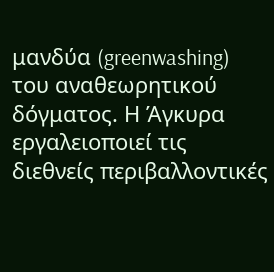μανδύα (greenwashing) του αναθεωρητικού δόγματος. Η Άγκυρα εργαλειοποιεί τις διεθνείς περιβαλλοντικές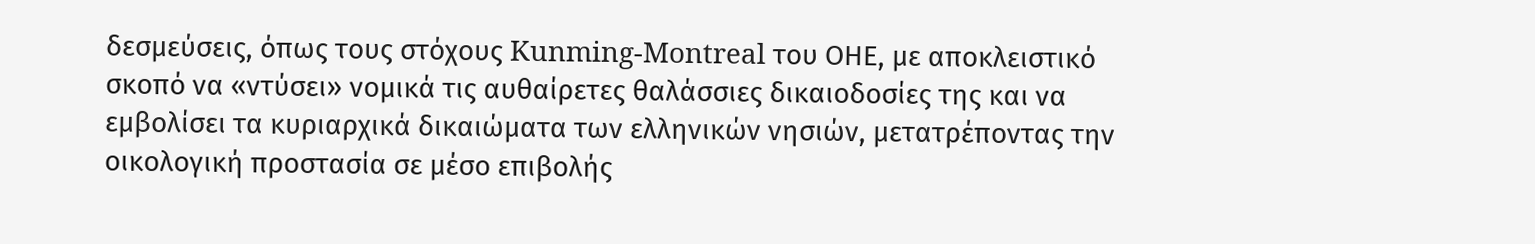δεσμεύσεις, όπως τους στόχους Kunming-Montreal του ΟΗΕ, με αποκλειστικό σκοπό να «ντύσει» νομικά τις αυθαίρετες θαλάσσιες δικαιοδοσίες της και να εμβολίσει τα κυριαρχικά δικαιώματα των ελληνικών νησιών, μετατρέποντας την οικολογική προστασία σε μέσο επιβολής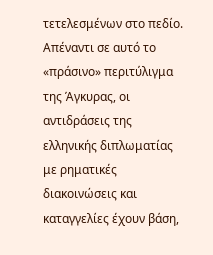τετελεσμένων στο πεδίο.
Απέναντι σε αυτό το «πράσινο» περιτύλιγμα της Άγκυρας, οι αντιδράσεις της ελληνικής διπλωματίας με ρηματικές διακοινώσεις και καταγγελίες έχουν βάση,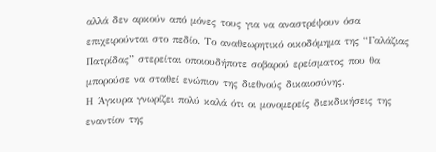αλλά δεν αρκούν από μόνες τους για να αναστρέψουν όσα επιχειρούνται στο πεδίο. Το αναθεωρητικό οικοδόμημα της “Γαλάζιας Πατρίδας” στερείται οποιουδήποτε σοβαρού ερείσματος που θα μπορούσε να σταθεί ενώπιον της διεθνούς δικαιοσύνης.
Η Άγκυρα γνωρίζει πολύ καλά ότι οι μονομερείς διεκδικήσεις της εναντίον της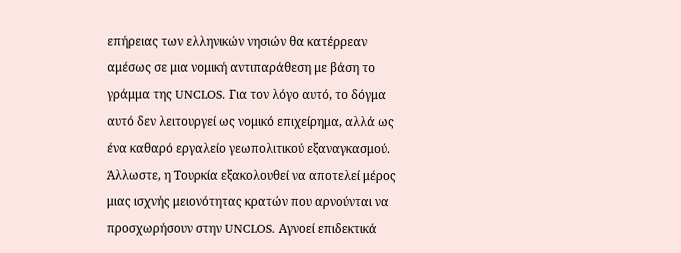επήρειας των ελληνικών νησιών θα κατέρρεαν αμέσως σε μια νομική αντιπαράθεση με βάση το γράμμα της UNCLOS. Για τον λόγο αυτό, το δόγμα αυτό δεν λειτουργεί ως νομικό επιχείρημα, αλλά ως ένα καθαρό εργαλείο γεωπολιτικού εξαναγκασμού.
Άλλωστε, η Τουρκία εξακολουθεί να αποτελεί μέρος μιας ισχνής μειονότητας κρατών που αρνούνται να προσχωρήσουν στην UNCLOS. Αγνοεί επιδεκτικά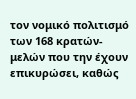τον νομικό πολιτισμό των 168 κρατών-μελών που την έχουν επικυρώσει, καθώς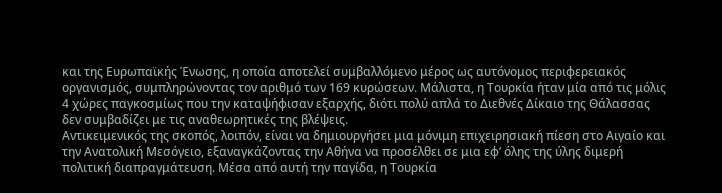και της Ευρωπαϊκής Ένωσης, η οποία αποτελεί συμβαλλόμενο μέρος ως αυτόνομος περιφερειακός οργανισμός, συμπληρώνοντας τον αριθμό των 169 κυρώσεων. Μάλιστα, η Τουρκία ήταν μία από τις μόλις 4 χώρες παγκοσμίως που την καταψήφισαν εξαρχής, διότι πολύ απλά το Διεθνές Δίκαιο της Θάλασσας δεν συμβαδίζει με τις αναθεωρητικές της βλέψεις.
Αντικειμενικός της σκοπός, λοιπόν, είναι να δημιουργήσει μια μόνιμη επιχειρησιακή πίεση στο Αιγαίο και την Ανατολική Μεσόγειο, εξαναγκάζοντας την Αθήνα να προσέλθει σε μια εφ’ όλης της ύλης διμερή πολιτική διαπραγμάτευση. Μέσα από αυτή την παγίδα, η Τουρκία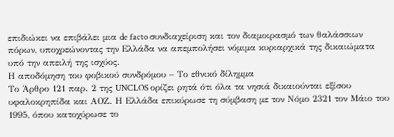επιδιώκει να επιβάλει μια de facto συνδιαχείριση και τον διαμοιρασμό των θαλάσσιων πόρων, υποχρεώνοντας την Ελλάδα να απεμπολήσει νόμιμα κυριαρχικά της δικαιώματα υπό την απειλή της ισχύος.
Η αποδόμηση του φοβικού συνδρόμου – Το εθνικό δίλημμα
Το Άρθρο 121 παρ. 2 της UNCLOS ορίζει ρητά ότι όλα τα νησιά δικαιούνται εξίσου υφαλοκρηπίδα και ΑΟΖ. Η Ελλάδα επικύρωσε τη σύμβαση με τον Νόμο 2321 τον Μάιο του 1995, όπου κατοχύρωσε το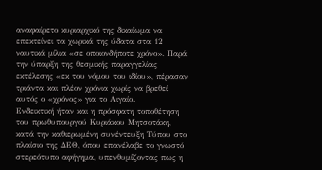αναφαίρετο κυριαρχικό της δικαίωμα να επεκτείνει τα χωρικά της ύδατα στα 12 ναυτικά μίλια «σε οποιονδήποτε χρόνο». Παρά την ύπαρξη της θεσμικής παραγγελίας εκτέλεσης «εκ του νόμου του ιδίου», πέρασαν τριάντα και πλέον χρόνια χωρίς να βρεθεί αυτός ο «χρόνος» για το Αιγαίο.
Ενδεικτική ήταν και η πρόσφατη τοποθέτηση του πρωθυπουργού Κυριάκου Μητσοτάκη, κατά την καθιερωμένη συνέντευξη Τύπου στο πλαίσιο της ΔΕΘ, όπου επανέλαβε το γνωστό στερεότυπο αφήγημα, υπενθυμίζοντας πως η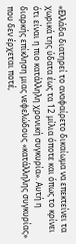«Ελλάδα διατηρεί το αναφαίρετο δικαίωμα να επεκτείνει τα χωρικά της ύδατα έως τα 12 μίλια όποτε και όπως το κρίνει ότι είναι η πιο κατάλληλη χρονική συγκυρία». Αυτή η διαρκής επίκληση μιας νεφελώδους «κατάλληλης συγκυρίας» που δεν έρχεται ποτέ,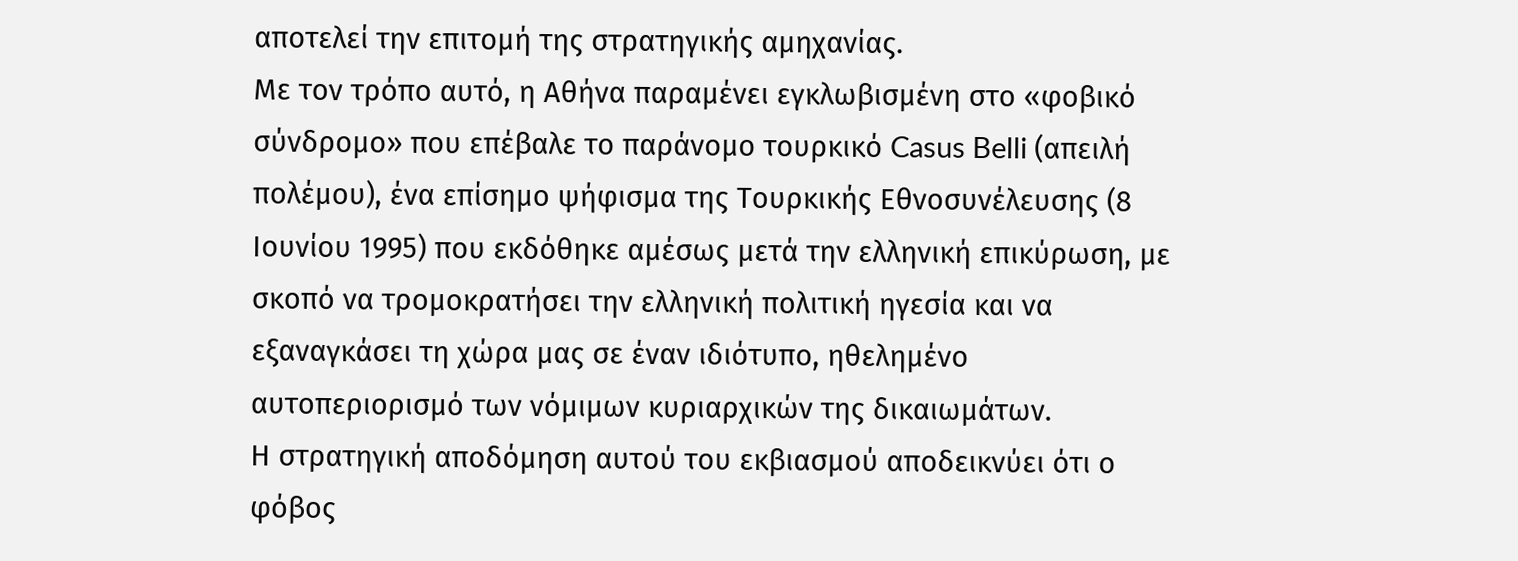αποτελεί την επιτομή της στρατηγικής αμηχανίας.
Με τον τρόπο αυτό, η Αθήνα παραμένει εγκλωβισμένη στο «φοβικό σύνδρομο» που επέβαλε το παράνομο τουρκικό Casus Belli (απειλή πολέμου), ένα επίσημο ψήφισμα της Τουρκικής Εθνοσυνέλευσης (8 Ιουνίου 1995) που εκδόθηκε αμέσως μετά την ελληνική επικύρωση, με σκοπό να τρομοκρατήσει την ελληνική πολιτική ηγεσία και να εξαναγκάσει τη χώρα μας σε έναν ιδιότυπο, ηθελημένο αυτοπεριορισμό των νόμιμων κυριαρχικών της δικαιωμάτων.
Η στρατηγική αποδόμηση αυτού του εκβιασμού αποδεικνύει ότι ο φόβος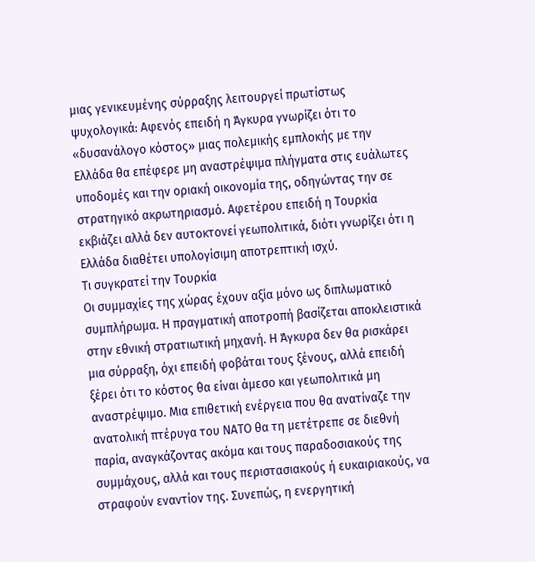μιας γενικευμένης σύρραξης λειτουργεί πρωτίστως ψυχολογικά: Αφενός επειδή η Άγκυρα γνωρίζει ότι το «δυσανάλογο κόστος» μιας πολεμικής εμπλοκής με την Ελλάδα θα επέφερε μη αναστρέψιμα πλήγματα στις ευάλωτες υποδομές και την οριακή οικονομία της, οδηγώντας την σε στρατηγικό ακρωτηριασμό. Αφετέρου επειδή η Τουρκία εκβιάζει αλλά δεν αυτοκτονεί γεωπολιτικά, διότι γνωρίζει ότι η Ελλάδα διαθέτει υπολογίσιμη αποτρεπτική ισχύ.
Τι συγκρατεί την Τουρκία
Οι συμμαχίες της χώρας έχουν αξία μόνο ως διπλωματικό συμπλήρωμα. Η πραγματική αποτροπή βασίζεται αποκλειστικά στην εθνική στρατιωτική μηχανή. Η Άγκυρα δεν θα ρισκάρει μια σύρραξη, όχι επειδή φοβάται τους ξένους, αλλά επειδή ξέρει ότι το κόστος θα είναι άμεσο και γεωπολιτικά μη αναστρέψιμο. Μια επιθετική ενέργεια που θα ανατίναζε την ανατολική πτέρυγα του ΝΑΤΟ θα τη μετέτρεπε σε διεθνή παρία, αναγκάζοντας ακόμα και τους παραδοσιακούς της συμμάχους, αλλά και τους περιστασιακούς ή ευκαιριακούς, να στραφούν εναντίον της. Συνεπώς, η ενεργητική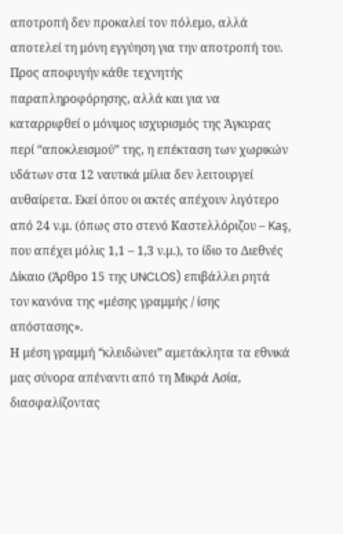αποτροπή δεν προκαλεί τον πόλεμο, αλλά αποτελεί τη μόνη εγγύηση για την αποτροπή του.
Προς αποφυγήν κάθε τεχνητής παραπληροφόρησης, αλλά και για να καταρριφθεί ο μόνιμος ισχυρισμός της Άγκυρας περί “αποκλεισμού” της, η επέκταση των χωρικών υδάτων στα 12 ναυτικά μίλια δεν λειτουργεί αυθαίρετα. Εκεί όπου οι ακτές απέχουν λιγότερο από 24 ν.μ. (όπως στο στενό Καστελλόριζου – Kaş, που απέχει μόλις 1,1 – 1,3 ν.μ.), το ίδιο το Διεθνές Δίκαιο (Άρθρο 15 της UNCLOS) επιβάλλει ρητά τον κανόνα της «μέσης γραμμής / ίσης απόστασης».
Η μέση γραμμή “κλειδώνει” αμετάκλητα τα εθνικά μας σύνορα απέναντι από τη Μικρά Ασία, διασφαλίζοντας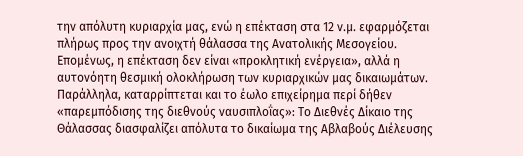την απόλυτη κυριαρχία μας, ενώ η επέκταση στα 12 ν.μ. εφαρμόζεται πλήρως προς την ανοιχτή θάλασσα της Ανατολικής Μεσογείου. Επομένως, η επέκταση δεν είναι «προκλητική ενέργεια», αλλά η αυτονόητη θεσμική ολοκλήρωση των κυριαρχικών μας δικαιωμάτων.
Παράλληλα, καταρρίπτεται και το έωλο επιχείρημα περί δήθεν «παρεμπόδισης της διεθνούς ναυσιπλοΐας»: Το Διεθνές Δίκαιο της Θάλασσας διασφαλίζει απόλυτα το δικαίωμα της Αβλαβούς Διέλευσης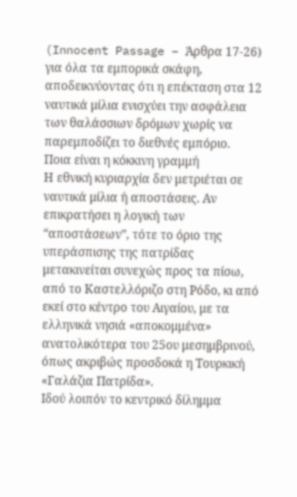(Innocent Passage – Άρθρα 17-26) για όλα τα εμπορικά σκάφη, αποδεικνύοντας ότι η επέκταση στα 12 ναυτικά μίλια ενισχύει την ασφάλεια των θαλάσσιων δρόμων χωρίς να παρεμποδίζει το διεθνές εμπόριο.
Ποια είναι η κόκκινη γραμμή
Η εθνική κυριαρχία δεν μετριέται σε ναυτικά μίλια ή αποστάσεις. Αν επικρατήσει η λογική των “αποστάσεων”, τότε το όριο της υπεράσπισης της πατρίδας μετακινείται συνεχώς προς τα πίσω, από το Καστελλόριζο στη Ρόδο, κι από εκεί στο κέντρο του Αιγαίου, με τα ελληνικά νησιά «αποκομμένα» ανατολικότερα του 25ου μεσημβρινού, όπως ακριβώς προσδοκά η Τουρκική «Γαλάζια Πατρίδα».
Ιδού λοιπόν το κεντρικό δίλημμα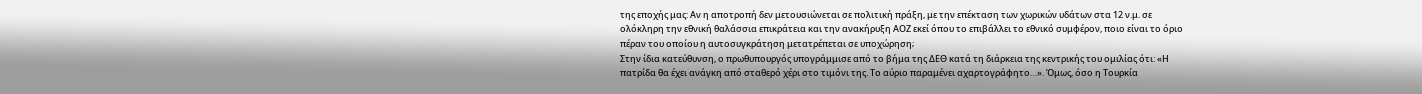της εποχής μας: Αν η αποτροπή δεν μετουσιώνεται σε πολιτική πράξη, με την επέκταση των χωρικών υδάτων στα 12 ν.μ. σε ολόκληρη την εθνική θαλάσσια επικράτεια και την ανακήρυξη ΑΟΖ εκεί όπου το επιβάλλει το εθνικό συμφέρον, ποιο είναι το όριο πέραν του οποίου η αυτοσυγκράτηση μετατρέπεται σε υποχώρηση;
Στην ίδια κατεύθυνση, ο πρωθυπουργός υπογράμμισε από το βήμα της ΔΕΘ κατά τη διάρκεια της κεντρικής του ομιλίας ότι: «Η πατρίδα θα έχει ανάγκη από σταθερό χέρι στο τιμόνι της. Το αύριο παραμένει αχαρτογράφητο…». Όμως, όσο η Τουρκία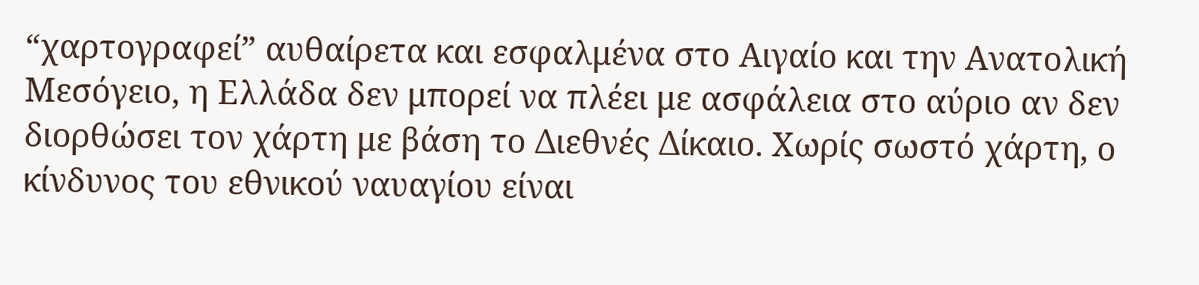“χαρτογραφεί” αυθαίρετα και εσφαλμένα στο Αιγαίο και την Ανατολική Μεσόγειο, η Ελλάδα δεν μπορεί να πλέει με ασφάλεια στο αύριο αν δεν διορθώσει τον χάρτη με βάση το Διεθνές Δίκαιο. Χωρίς σωστό χάρτη, ο κίνδυνος του εθνικού ναυαγίου είναι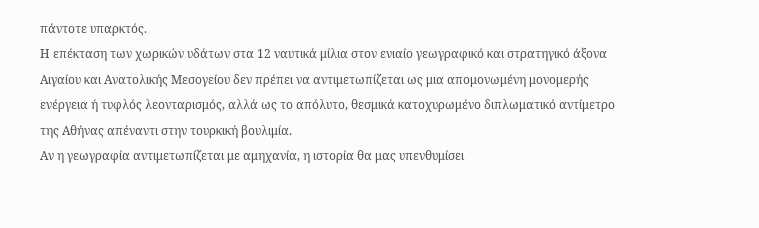πάντοτε υπαρκτός.
Η επέκταση των χωρικών υδάτων στα 12 ναυτικά μίλια στον ενιαίο γεωγραφικό και στρατηγικό άξονα Αιγαίου και Ανατολικής Μεσογείου δεν πρέπει να αντιμετωπίζεται ως μια απομονωμένη μονομερής ενέργεια ή τυφλός λεονταρισμός, αλλά ως το απόλυτο, θεσμικά κατοχυρωμένο διπλωματικό αντίμετρο της Αθήνας απέναντι στην τουρκική βουλιμία.
Αν η γεωγραφία αντιμετωπίζεται με αμηχανία, η ιστορία θα μας υπενθυμίσει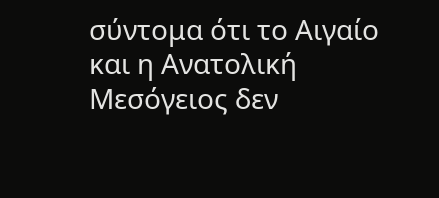σύντομα ότι το Αιγαίο και η Ανατολική Μεσόγειος δεν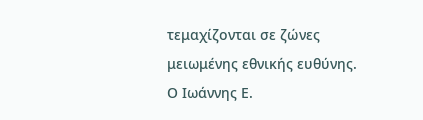τεμαχίζονται σε ζώνες μειωμένης εθνικής ευθύνης.
Ο Ιωάννης Ε.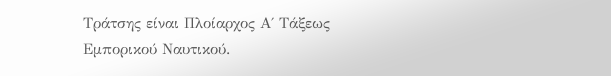Τράτσης είναι Πλοίαρχος Α΄ Τάξεως Εμπορικού Ναυτικού.